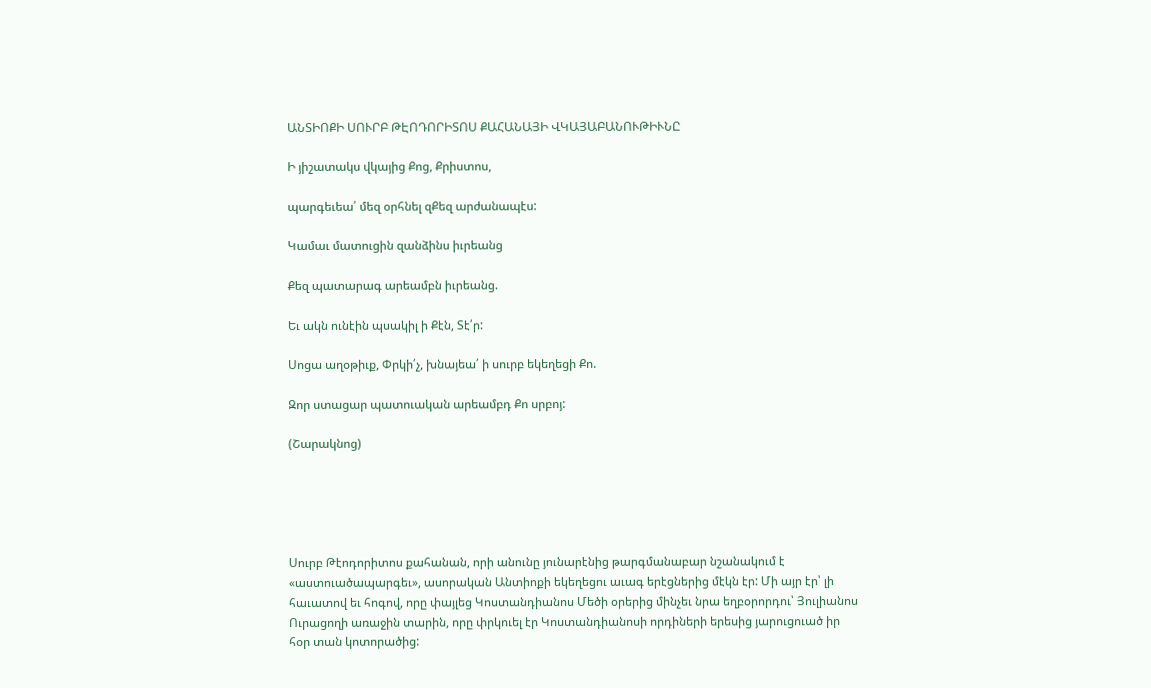ԱՆՏԻՈՔԻ ՍՈՒՐԲ ԹԷՈԴՈՐԻՏՈՍ ՔԱՀԱՆԱՅԻ ՎԿԱՅԱԲԱՆՈՒԹԻՒՆԸ

Ի յիշատակս վկայից Քոց, Քրիստոս,

պարգեւեա՛ մեզ օրհնել զՔեզ արժանապէս:

Կամաւ մատուցին զանձինս իւրեանց

Քեզ պատարագ արեամբն իւրեանց.

Եւ ակն ունէին պսակիլ ի Քէն, Տէ՛ր:

Սոցա աղօթիւք, Փրկի՛չ, խնայեա՛ ի սուրբ եկեղեցի Քո.

Զոր ստացար պատուական արեամբդ Քո սրբոյ:

(Շարակնոց)





Սուրբ Թէոդորիտոս քահանան, որի անունը յունարէնից թարգմանաբար նշանակում է «աստուածապարգեւ», ասորական Անտիոքի եկեղեցու աւագ երէցներից մէկն էր: Մի այր էր՝ լի հաւատով եւ հոգով, որը փայլեց Կոստանդիանոս Մեծի օրերից մինչեւ նրա եղբօրորդու՝ Յուլիանոս Ուրացողի առաջին տարին, որը փրկուել էր Կոստանդիանոսի որդիների երեսից յարուցուած իր հօր տան կոտորածից: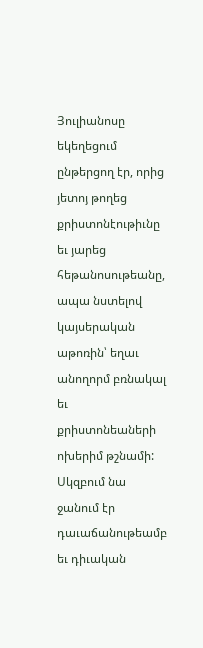Յուլիանոսը եկեղեցում ընթերցող էր, որից յետոյ թողեց քրիստոնէութիւնը եւ յարեց հեթանոսութեանը, ապա նստելով կայսերական աթոռին՝ եղաւ անողորմ բռնակալ եւ քրիստոնեաների ոխերիմ թշնամի: Սկզբում նա ջանում էր դաւաճանութեամբ եւ դիւական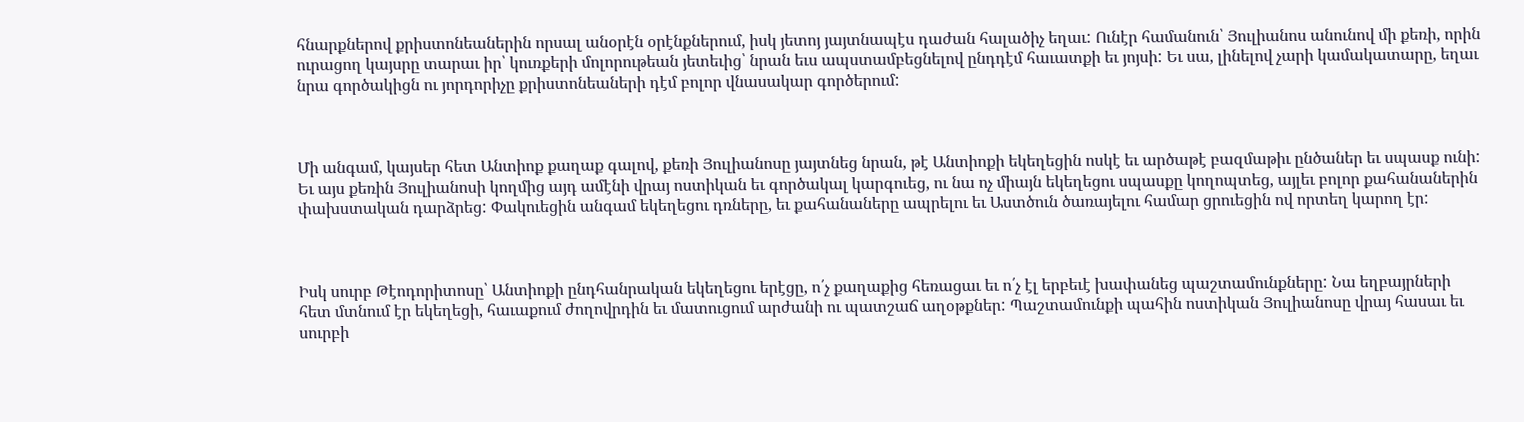հնարքներով քրիստոնեաներին որսալ անօրէն օրէնքներում, իսկ յետոյ յայտնապէս դաժան հալածիչ եղաւ: Ունէր համանուն՝ Յուլիանոս անունով մի քեռի, որին ուրացող կայսրը տարաւ իր՝ կուռքերի մոլորութեան յետեւից՝ նրան եւս ապստամբեցնելով ընդդէմ հաւատքի եւ յոյսի: Եւ սա, լինելով չարի կամակատարը, եղաւ նրա գործակիցն ու յորդորիչը քրիստոնեաների դէմ բոլոր վնասակար գործերում:



Մի անգամ, կայսեր հետ Անտիոք քաղաք գալով, քեռի Յուլիանոսը յայտնեց նրան, թէ Անտիոքի եկեղեցին ոսկէ եւ արծաթէ բազմաթիւ ընծաներ եւ սպասք ունի: Եւ այս քեռին Յուլիանոսի կողմից այդ ամէնի վրայ ոստիկան եւ գործակալ կարգուեց, ու նա ոչ միայն եկեղեցու սպասքը կողոպտեց, այլեւ բոլոր քահանաներին փախստական դարձրեց: Փակուեցին անգամ եկեղեցու դռները, եւ քահանաները ապրելու եւ Աստծուն ծառայելու համար ցրուեցին ով որտեղ կարող էր:



Իսկ սուրբ Թէոդորիտոսը՝ Անտիոքի ընդհանրական եկեղեցու երէցը, ո՛չ քաղաքից հեռացաւ եւ ո՛չ էլ երբեւէ խափանեց պաշտամունքները: Նա եղբայրների հետ մտնում էր եկեղեցի, հաւաքում ժողովրդին եւ մատուցում արժանի ու պատշաճ աղօթքներ: Պաշտամունքի պահին ոստիկան Յուլիանոսը վրայ հասաւ եւ սուրբի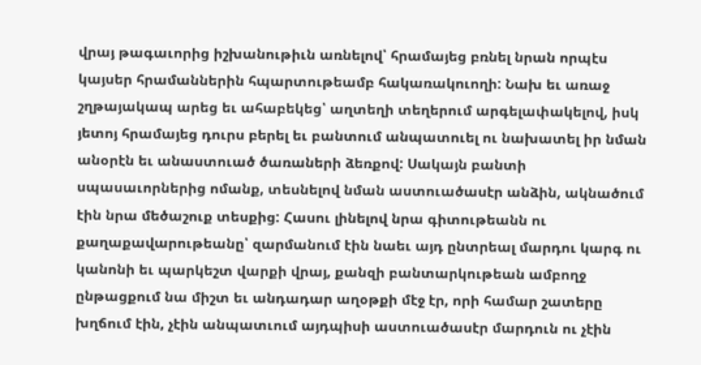վրայ թագաւորից իշխանութիւն առնելով՝ հրամայեց բռնել նրան որպէս կայսեր հրամաններին հպարտութեամբ հակառակուողի: Նախ եւ առաջ շղթայակապ արեց եւ ահաբեկեց՝ աղտեղի տեղերում արգելափակելով, իսկ յետոյ հրամայեց դուրս բերել եւ բանտում անպատուել ու նախատել իր նման անօրէն եւ անաստուած ծառաների ձեռքով: Սակայն բանտի սպասաւորներից ոմանք, տեսնելով նման աստուածասէր անձին, ակնածում էին նրա մեծաշուք տեսքից: Հասու լինելով նրա գիտութեանն ու քաղաքավարութեանը՝ զարմանում էին նաեւ այդ ընտրեալ մարդու կարգ ու կանոնի եւ պարկեշտ վարքի վրայ, քանզի բանտարկութեան ամբողջ ընթացքում նա միշտ եւ անդադար աղօթքի մէջ էր, որի համար շատերը խղճում էին, չէին անպատւում այդպիսի աստուածասէր մարդուն ու չէին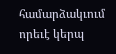համարձակւում որեւէ կերպ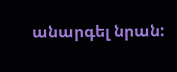անարգել նրան: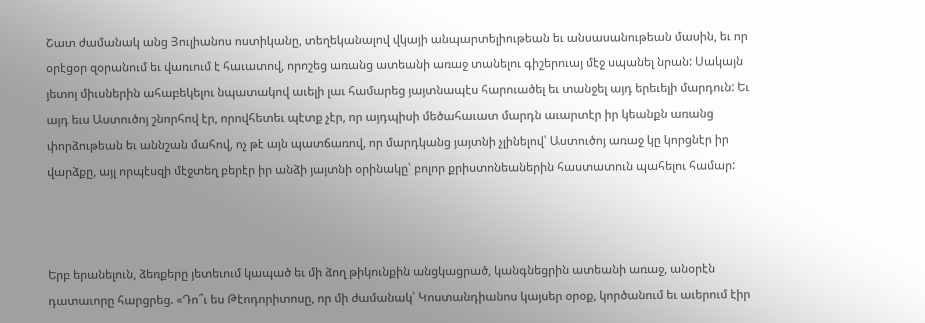Շատ ժամանակ անց Յուլիանոս ոստիկանը, տեղեկանալով վկայի անպարտելիութեան եւ անսասանութեան մասին, եւ որ օրէցօր զօրանում եւ վառւում է հաւատով, որոշեց առանց ատեանի առաջ տանելու գիշերուայ մէջ սպանել նրան: Սակայն յետոյ միւսներին ահաբեկելու նպատակով աւելի լաւ համարեց յայտնապէս հարուածել եւ տանջել այդ երեւելի մարդուն: Եւ այդ եւս Աստուծոյ շնորհով էր, որովհետեւ պէտք չէր, որ այդպիսի մեծահաւատ մարդն աւարտէր իր կեանքն առանց փորձութեան եւ աննշան մահով, ոչ թէ այն պատճառով, որ մարդկանց յայտնի չլինելով՝ Աստուծոյ առաջ կը կորցնէր իր վարձքը, այլ որպէսզի մէջտեղ բերէր իր անձի յայտնի օրինակը՝ բոլոր քրիստոնեաներին հաստատուն պահելու համար:



Երբ երանելուն, ձեռքերը յետեւում կապած եւ մի ձող թիկունքին անցկացրած, կանգնեցրին ատեանի առաջ, անօրէն դատաւորը հարցրեց. «Դո՞ւ ես Թէոդորիտոսը, որ մի ժամանակ՝ Կոստանդիանոս կայսեր օրօք, կործանում եւ աւերում էիր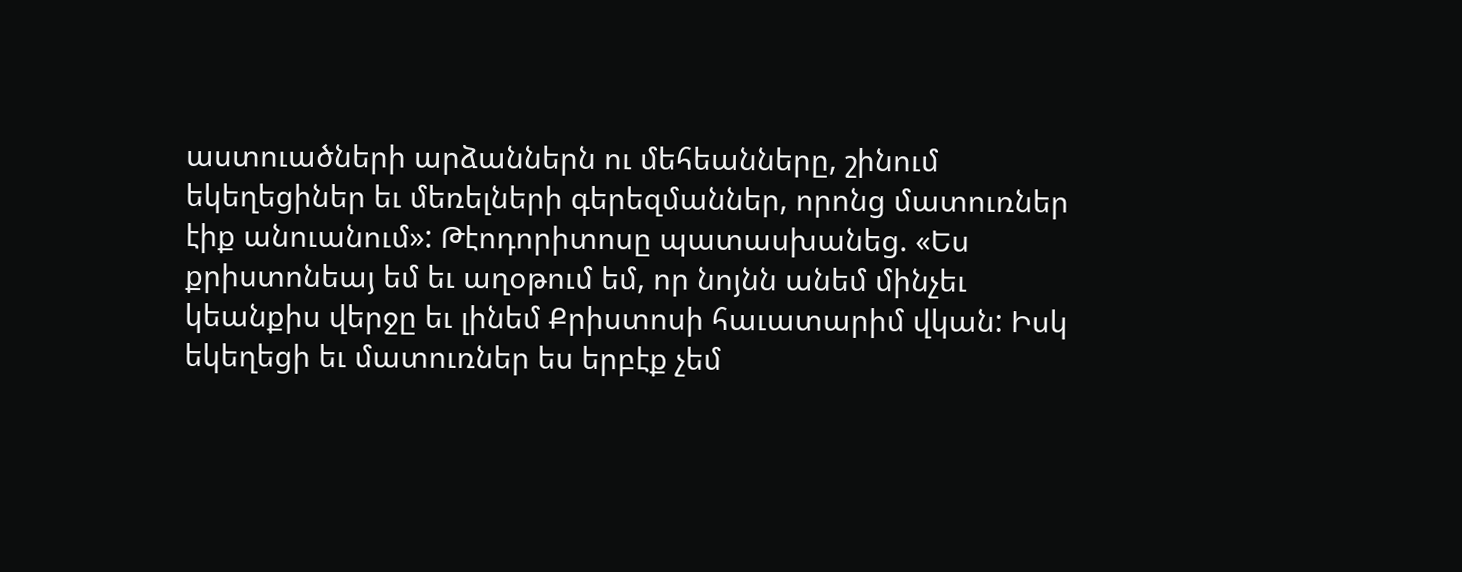աստուածների արձաններն ու մեհեանները, շինում եկեղեցիներ եւ մեռելների գերեզմաններ, որոնց մատուռներ էիք անուանում»: Թէոդորիտոսը պատասխանեց. «Ես քրիստոնեայ եմ եւ աղօթում եմ, որ նոյնն անեմ մինչեւ կեանքիս վերջը եւ լինեմ Քրիստոսի հաւատարիմ վկան: Իսկ եկեղեցի եւ մատուռներ ես երբէք չեմ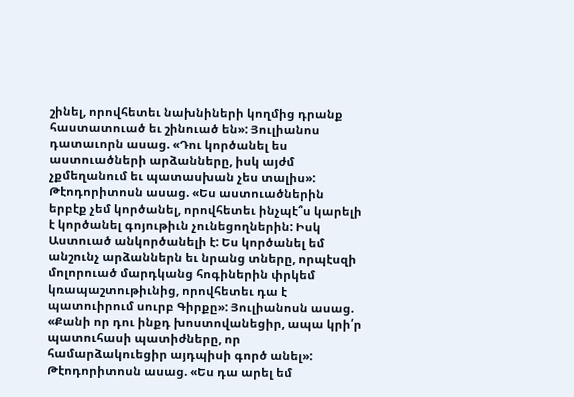շինել, որովհետեւ նախնիների կողմից դրանք հաստատուած եւ շինուած են»: Յուլիանոս դատաւորն ասաց. «Դու կործանել ես աստուածների արձանները, իսկ այժմ չքմեղանում եւ պատասխան չես տալիս»: Թէոդորիտոսն ասաց. «Ես աստուածներին երբէք չեմ կործանել, որովհետեւ ինչպէ՞ս կարելի է կործանել գոյութիւն չունեցողներին: Իսկ Աստուած անկործանելի է: Ես կործանել եմ անշունչ արձաններն եւ նրանց տները, որպէսզի մոլորուած մարդկանց հոգիներին փրկեմ կռապաշտութիւնից, որովհետեւ դա է պատուիրում սուրբ Գիրքը»: Յուլիանոսն ասաց. «Քանի որ դու ինքդ խոստովանեցիր, ապա կրի՛ր պատուհասի պատիժները, որ համարձակուեցիր այդպիսի գործ անել»: Թէոդորիտոսն ասաց. «Ես դա արել եմ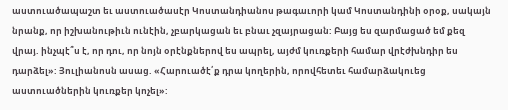աստուածապաշտ եւ աստուածասէր Կոստանդիանոս թագաւորի կամ Կոստանդինի օրօք, սակայն նրանք, որ իշխանութիւն ունէին, չբարկացան եւ բնաւ չզայրացան: Բայց ես զարմացած եմ քեզ վրայ. ինչպէ՞ս է, որ դու, որ նոյն օրէնքներով ես ապրել, այժմ կուռքերի համար վրէժխնդիր ես դարձել»: Յուլիանոսն ասաց. «Հարուածէ՛ք դրա կողերին, որովհետեւ համարձակուեց աստուածներին կուռքեր կոչել»: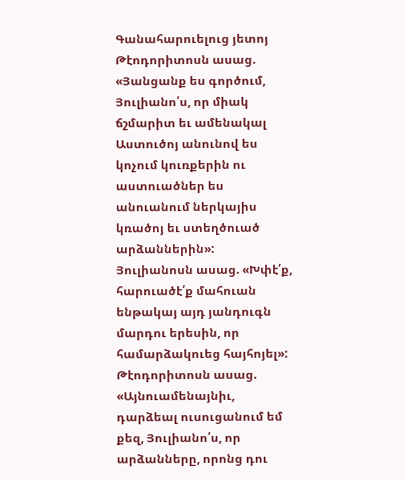Գանահարուելուց յետոյ Թէոդորիտոսն ասաց. «Յանցանք ես գործում, Յուլիանո՛ս, որ միակ ճշմարիտ եւ ամենակալ Աստուծոյ անունով ես կոչում կուռքերին ու աստուածներ ես անուանում ներկայիս կռածոյ եւ ստեղծուած արձաններին»: Յուլիանոսն ասաց. «Խփէ՛ք, հարուածէ՛ք մահուան ենթակայ այդ յանդուգն մարդու երեսին, որ համարձակուեց հայհոյել»: Թէոդորիտոսն ասաց. «Այնուամենայնիւ, դարձեալ ուսուցանում եմ քեզ, Յուլիանո՛ս, որ արձանները, որոնց դու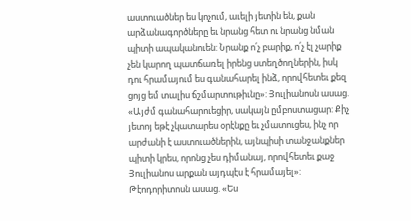աստուածներ ես կոչում, աւելի յետին են, քան արձանագործները եւ նրանց հետ ու նրանց նման  պիտի ապականուեն: Նրանք ո՛չ բարիք, ո՛չ էլ չարիք չեն կարող պատճառել իրենց ստեղծողներին, իսկ դու հրամայում ես գանահարել ինձ, որովհետեւ քեզ ցոյց եմ տալիս ճշմարտութիւնը»: Յուլիանոսն ասաց. «Այժմ գանահարուեցիր, սակայն ըմբոստացար: Քիչ յետոյ եթէ չկատարես օրէնքը եւ չմատուցես, ինչ որ արժանի է աստուածներին, այնպիսի տանջանքներ պիտի կրես, որոնց չես դիմանայ, որովհետեւ քաջ Յուլիանոս արքան այդպէս է հրամայել»: Թէոդորիտոսն ասաց. «Ես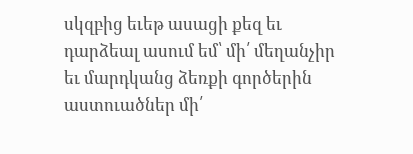սկզբից եւեթ ասացի քեզ եւ դարձեալ ասում եմ՝ մի՛ մեղանչիր եւ մարդկանց ձեռքի գործերին աստուածներ մի՛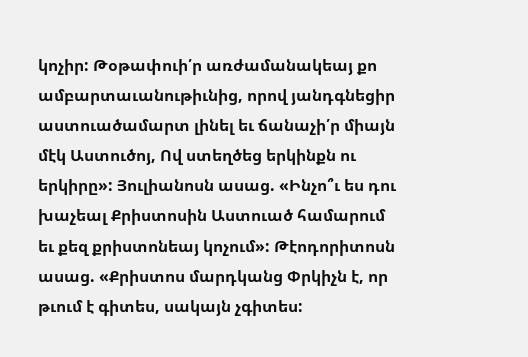կոչիր: Թօթափուի՛ր առժամանակեայ քո ամբարտաւանութիւնից, որով յանդգնեցիր աստուածամարտ լինել եւ ճանաչի՛ր միայն մէկ Աստուծոյ, Ով ստեղծեց երկինքն ու երկիրը»: Յուլիանոսն ասաց. «Ինչո՞ւ ես դու խաչեալ Քրիստոսին Աստուած համարում եւ քեզ քրիստոնեայ կոչում»: Թէոդորիտոսն ասաց. «Քրիստոս մարդկանց Փրկիչն է, որ թւում է գիտես, սակայն չգիտես: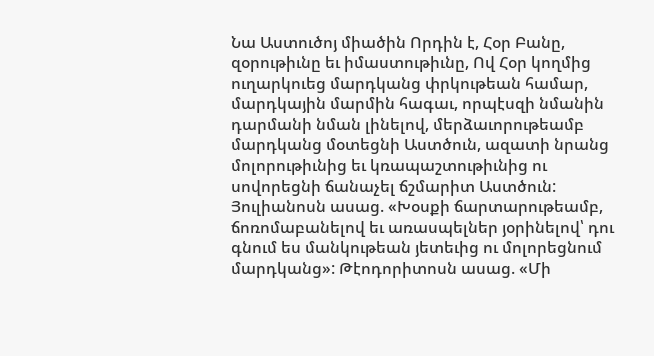Նա Աստուծոյ միածին Որդին է, Հօր Բանը, զօրութիւնը եւ իմաստութիւնը, Ով Հօր կողմից ուղարկուեց մարդկանց փրկութեան համար, մարդկային մարմին հագաւ, որպէսզի նմանին դարմանի նման լինելով, մերձաւորութեամբ մարդկանց մօտեցնի Աստծուն, ազատի նրանց մոլորութիւնից եւ կռապաշտութիւնից ու սովորեցնի ճանաչել ճշմարիտ Աստծուն: Յուլիանոսն ասաց. «Խօսքի ճարտարութեամբ, ճոռոմաբանելով եւ առասպելներ յօրինելով՝ դու գնում ես մանկութեան յետեւից ու մոլորեցնում մարդկանց»: Թէոդորիտոսն ասաց. «Մի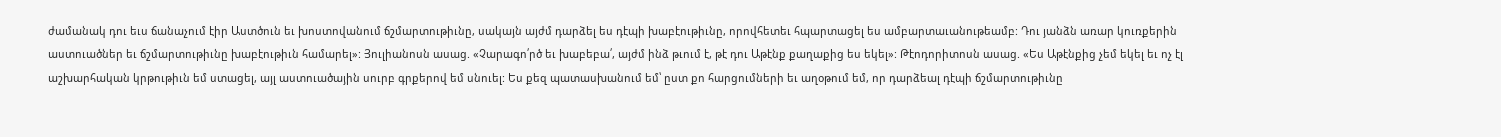ժամանակ դու եւս ճանաչում էիր Աստծուն եւ խոստովանում ճշմարտութիւնը, սակայն այժմ դարձել ես դէպի խաբէութիւնը, որովհետեւ հպարտացել ես ամբարտաւանութեամբ: Դու յանձն առար կուռքերին աստուածներ եւ ճշմարտութիւնը խաբէութիւն համարել»: Յուլիանոսն ասաց. «Չարագո՛րծ եւ խաբեբա՛, այժմ ինձ թւում է, թէ դու Աթէնք քաղաքից ես եկել»: Թէոդորիտոսն ասաց. «Ես Աթէնքից չեմ եկել եւ ոչ էլ աշխարհական կրթութիւն եմ ստացել, այլ աստուածային սուրբ գրքերով եմ սնուել: Ես քեզ պատասխանում եմ՝ ըստ քո հարցումների եւ աղօթում եմ, որ դարձեալ դէպի ճշմարտութիւնը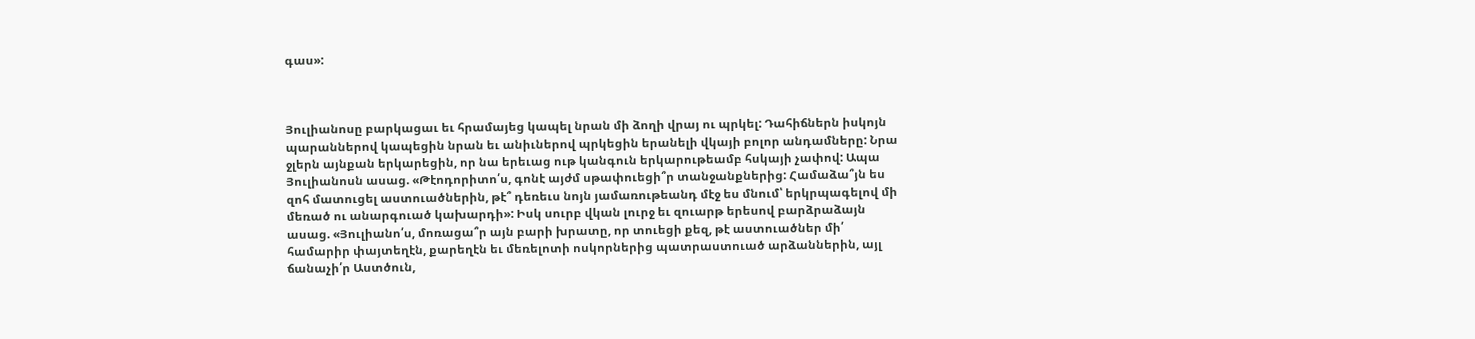գաս»:



Յուլիանոսը բարկացաւ եւ հրամայեց կապել նրան մի ձողի վրայ ու պրկել: Դահիճներն իսկոյն պարաններով կապեցին նրան եւ անիւներով պրկեցին երանելի վկայի բոլոր անդամները: Նրա ջլերն այնքան երկարեցին, որ նա երեւաց ութ կանգուն երկարութեամբ հսկայի չափով: Ապա Յուլիանոսն ասաց. «Թէոդորիտո՛ս, գոնէ այժմ սթափուեցի՞ր տանջանքներից: Համաձա՞յն ես զոհ մատուցել աստուածներին, թէ՞ դեռեւս նոյն յամառութեանդ մէջ ես մնում՝ երկրպագելով մի մեռած ու անարգուած կախարդի»: Իսկ սուրբ վկան լուրջ եւ զուարթ երեսով բարձրաձայն ասաց. «Յուլիանո՛ս, մոռացա՞ր այն բարի խրատը, որ տուեցի քեզ, թէ աստուածներ մի՛ համարիր փայտեղէն, քարեղէն եւ մեռելոտի ոսկորներից պատրաստուած արձաններին, այլ ճանաչի՛ր Աստծուն,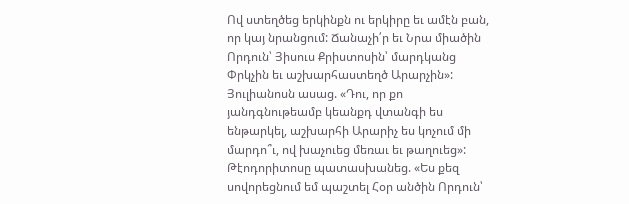Ով ստեղծեց երկինքն ու երկիրը եւ ամէն բան, որ կայ նրանցում: Ճանաչի՛ր եւ Նրա միածին Որդուն՝ Յիսուս Քրիստոսին՝ մարդկանց Փրկչին եւ աշխարհաստեղծ Արարչին»: Յուլիանոսն ասաց. «Դու, որ քո յանդգնութեամբ կեանքդ վտանգի ես ենթարկել, աշխարհի Արարիչ ես կոչում մի մարդո՞ւ, ով խաչուեց մեռաւ եւ թաղուեց»: Թէոդորիտոսը պատասխանեց. «Ես քեզ սովորեցնում եմ պաշտել Հօր անծին Որդուն՝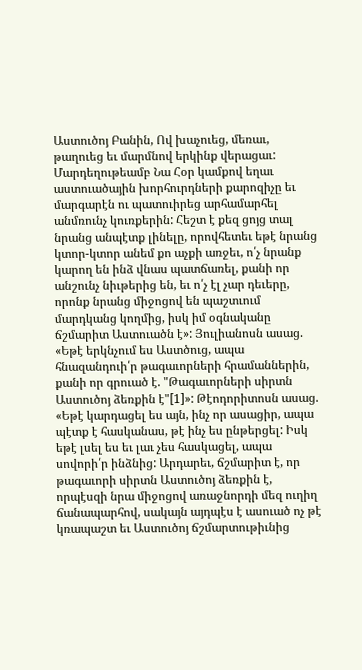Աստուծոյ Բանին, Ով խաչուեց, մեռաւ, թաղուեց եւ մարմնով երկինք վերացաւ: Մարդեղութեամբ Նա Հօր կամքով եղաւ աստուածային խորհուրդների քարոզիչը եւ մարգարէն ու պատուիրեց արհամարհել անմռունչ կուռքերին: Հեշտ է քեզ ցոյց տալ նրանց անպէտք լինելը, որովհետեւ եթէ նրանց կտոր-կտոր անեմ քո աչքի առջեւ, ո՛չ նրանք կարող են ինձ վնաս պատճառել, քանի որ անշունչ նիւթերից են, եւ ո՛չ էլ չար դեւերը, որոնք նրանց միջոցով են պաշտւում մարդկանց կողմից, իսկ իմ օգնականը ճշմարիտ Աստուածն է»: Յուլիանոսն ասաց. «Եթէ երկնչում ես Աստծուց, ապա հնազանդուի՛ր թագաւորների հրամաններին, քանի որ գրուած է. "Թագաւորների սիրտն Աստուծոյ ձեռքին է"[1]»: Թէոդորիտոսն ասաց. «Եթէ կարդացել ես այն, ինչ որ ասացիր, ապա պէտք է հասկանաս, թէ ինչ ես ընթերցել: Իսկ եթէ լսել ես եւ լաւ չես հասկացել, ապա սովորի՛ր ինձնից: Արդարեւ, ճշմարիտ է, որ թագաւորի սիրտն Աստուծոյ ձեռքին է, որպէսզի նրա միջոցով առաջնորդի մեզ ուղիղ ճանապարհով, սակայն այդպէս է ասուած ոչ թէ կռապաշտ եւ Աստուծոյ ճշմարտութիւնից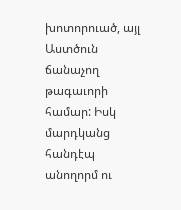խոտորուած, այլ Աստծուն ճանաչող թագաւորի համար: Իսկ մարդկանց հանդէպ անողորմ ու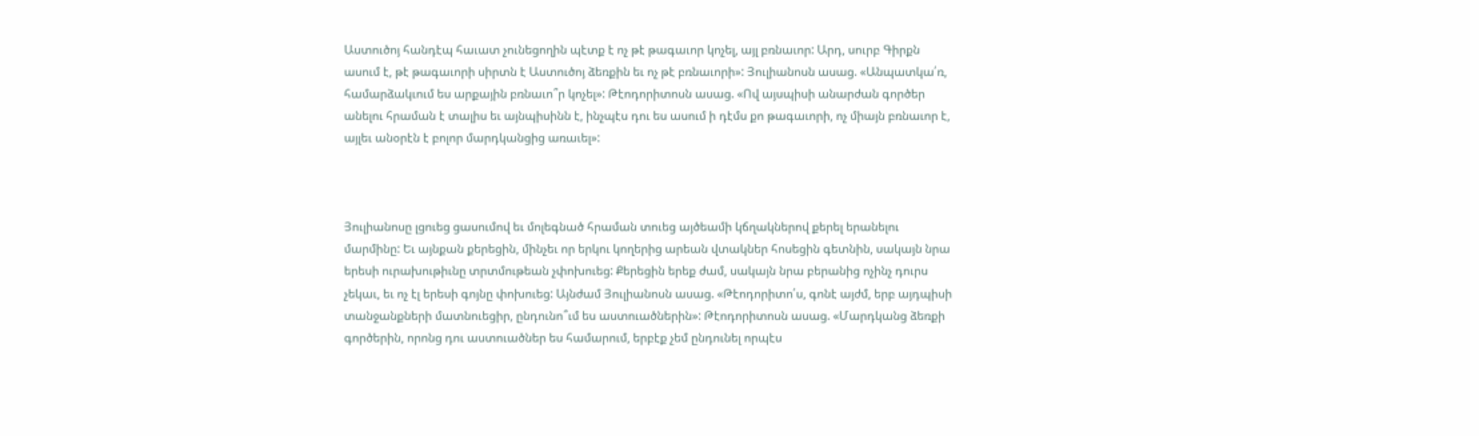Աստուծոյ հանդէպ հաւատ չունեցողին պէտք է ոչ թէ թագաւոր կոչել, այլ բռնաւոր: Արդ, սուրբ Գիրքն ասում է, թէ թագաւորի սիրտն է Աստուծոյ ձեռքին եւ ոչ թէ բռնաւորի»: Յուլիանոսն ասաց. «Անպատկա՛ռ, համարձակւում ես արքային բռնաւո՞ր կոչել»: Թէոդորիտոսն ասաց. «Ով այսպիսի անարժան գործեր անելու հրաման է տալիս եւ այնպիսինն է, ինչպէս դու ես ասում ի դէմս քո թագաւորի, ոչ միայն բռնաւոր է, այլեւ անօրէն է բոլոր մարդկանցից առաւել»:



Յուլիանոսը լցուեց ցասումով եւ մոլեգնած հրաման տուեց այծեամի կճղակներով քերել երանելու մարմինը: Եւ այնքան քերեցին, մինչեւ որ երկու կողերից արեան վտակներ հոսեցին գետնին, սակայն նրա երեսի ուրախութիւնը տրտմութեան չփոխուեց: Քերեցին երեք ժամ, սակայն նրա բերանից ոչինչ դուրս չեկաւ, եւ ոչ էլ երեսի գոյնը փոխուեց: Այնժամ Յուլիանոսն ասաց. «Թէոդորիտո՛ս, գոնէ այժմ, երբ այդպիսի տանջանքների մատնուեցիր, ընդունո՞ւմ ես աստուածներին»: Թէոդորիտոսն ասաց. «Մարդկանց ձեռքի գործերին, որոնց դու աստուածներ ես համարում, երբէք չեմ ընդունել որպէս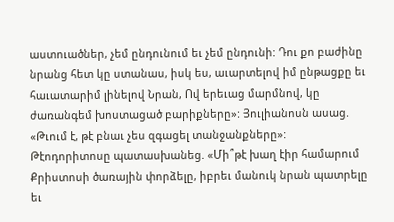աստուածներ, չեմ ընդունում եւ չեմ ընդունի: Դու քո բաժինը նրանց հետ կը ստանաս, իսկ ես, աւարտելով իմ ընթացքը եւ հաւատարիմ լինելով Նրան, Ով երեւաց մարմնով, կը ժառանգեմ խոստացած բարիքները»: Յուլիանոսն ասաց. «Թւում է, թէ բնաւ չես զգացել տանջանքները»: Թէոդորիտոսը պատասխանեց. «Մի՞թէ խաղ էիր համարում Քրիստոսի ծառային փորձելը, իբրեւ մանուկ նրան պատրելը եւ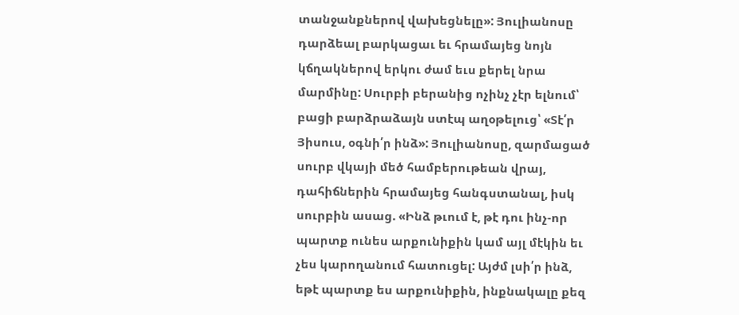տանջանքներով վախեցնելը»: Յուլիանոսը դարձեալ բարկացաւ եւ հրամայեց նոյն կճղակներով երկու ժամ եւս քերել նրա մարմինը: Սուրբի բերանից ոչինչ չէր ելնում՝ բացի բարձրաձայն ստէպ աղօթելուց՝ «Տէ՛ր Յիսուս, օգնի՛ր ինձ»: Յուլիանոսը, զարմացած սուրբ վկայի մեծ համբերութեան վրայ, դահիճներին հրամայեց հանգստանալ, իսկ սուրբին ասաց. «Ինձ թւում է, թէ դու ինչ-որ պարտք ունես արքունիքին կամ այլ մէկին եւ չես կարողանում հատուցել: Այժմ լսի՛ր ինձ, եթէ պարտք ես արքունիքին, ինքնակալը քեզ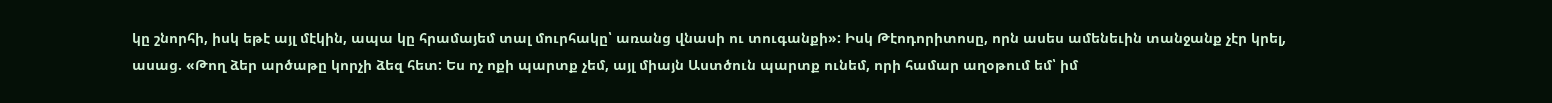կը շնորհի, իսկ եթէ այլ մէկին, ապա կը հրամայեմ տալ մուրհակը՝ առանց վնասի ու տուգանքի»: Իսկ Թէոդորիտոսը, որն ասես ամենեւին տանջանք չէր կրել, ասաց. «Թող ձեր արծաթը կորչի ձեզ հետ: Ես ոչ ոքի պարտք չեմ, այլ միայն Աստծուն պարտք ունեմ, որի համար աղօթում եմ՝ իմ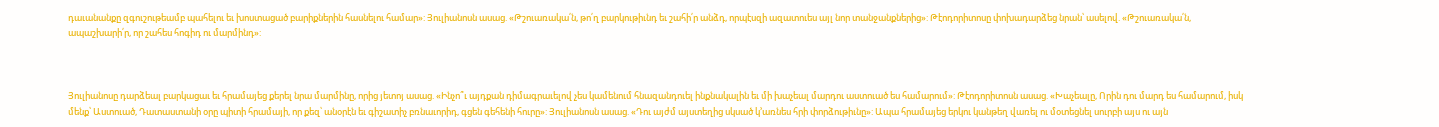դաւանանքը զգուշութեամբ պահելու եւ խոստացած բարիքներին հասնելու համար»: Յուլիանոսն ասաց. «Թշուառակա՛ն, թո՛ղ բարկութիւնդ եւ շահի՛ր անձդ, որպէսզի ազատուես այլ նոր տանջանքներից»: Թէոդորիտոսը փոխադարձեց նրան՝ ասելով. «Թշուառակա՛ն, ապաշխարի՛ր, որ շահես հոգիդ ու մարմինդ»:



Յուլիանոսը դարձեալ բարկացաւ եւ հրամայեց քերել նրա մարմինը, որից յետոյ ասաց. «Ինչո՞ւ այդքան դիմագրաւելով չես կամենում հնազանդուել ինքնակալին եւ մի խաչեալ մարդու աստուած ես համարում»: Թէոդորիտոսն ասաց. «Խաչեալը, Որին դու մարդ ես համարում, իսկ մենք՝ Աստուած, Դատաստանի օրը պիտի հրամայի, որ քեզ՝ անօրէն եւ գիշատիչ բռնաւորիդ, գցեն գեհենի հուրը»: Յուլիանոսն ասաց. «Դու այժմ այստեղից սկսած կ՚առնես հրի փորձութիւնը»: Ապա հրամայեց երկու կանթեղ վառել ու մօտեցնել սուրբի այս ու այն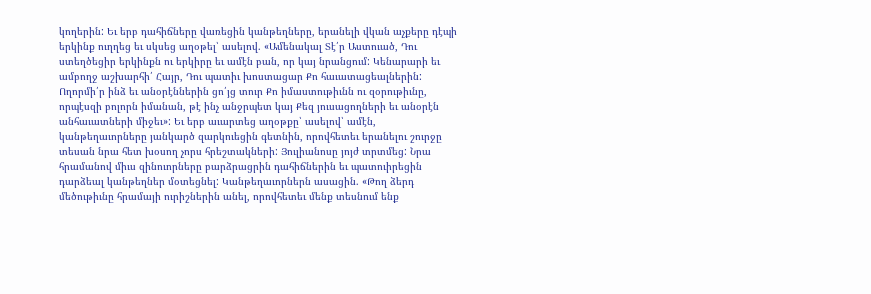կողերին: Եւ երբ դահիճները վառեցին կանթեղները, երանելի վկան աչքերը դէպի երկինք ուղղեց եւ սկսեց աղօթել՝ ասելով. «Ամենակալ Տէ՛ր Աստուած, Դու ստեղծեցիր երկինքն ու երկիրը եւ ամէն բան, որ կայ նրանցում: Կենարարի եւ ամբողջ աշխարհի՛ Հայր, Դու պատիւ խոստացար Քո հաւատացեալներին: Ողորմի՛ր ինձ եւ անօրէններին ցո՛յց տուր Քո իմաստութիւնն ու զօրութիւնը, որպէսզի բոլորն իմանան, թէ ինչ անջրպետ կայ Քեզ յուսացողների եւ անօրէն անհաւատների միջեւ»: Եւ երբ աւարտեց աղօթքը՝ ասելով՝ ամէն, կանթեղաւորները յանկարծ զարկուեցին գետնին, որովհետեւ երանելու շուրջը տեսան նրա հետ խօսող չորս հրեշտակների: Յուլիանոսը յոյժ տրտմեց: Նրա հրամանով միւս զինուորները բարձրացրին դահիճներին եւ պատուիրեցին դարձեալ կանթեղներ մօտեցնել: Կանթեղաւորներն ասացին. «Թող ձերդ մեծութիւնը հրամայի ուրիշներին անել, որովհետեւ մենք տեսնում ենք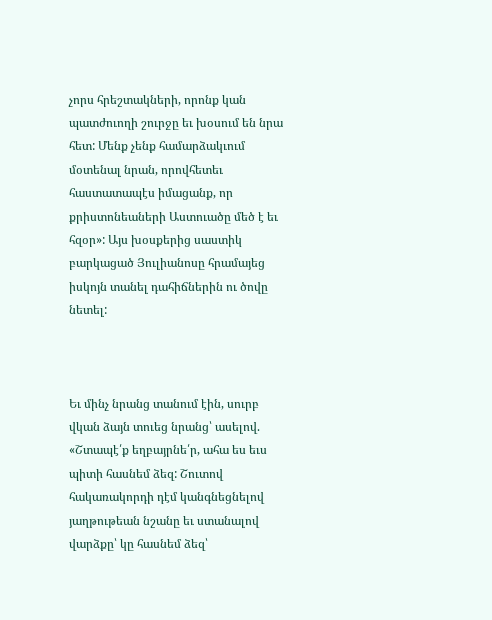չորս հրեշտակների, որոնք կան պատժուողի շուրջը եւ խօսում են նրա հետ: Մենք չենք համարձակւում մօտենալ նրան, որովհետեւ հաստատապէս իմացանք, որ քրիստոնեաների Աստուածը մեծ է եւ հզօր»: Այս խօսքերից սաստիկ բարկացած Յուլիանոսը հրամայեց իսկոյն տանել դահիճներին ու ծովը նետել:



Եւ մինչ նրանց տանում էին, սուրբ վկան ձայն տուեց նրանց՝ ասելով. «Շտապէ՛ք եղբայրնե՛ր, ահա ես եւս պիտի հասնեմ ձեզ: Շուտով հակառակորդի դէմ կանգնեցնելով յաղթութեան նշանը եւ ստանալով վարձքը՝ կը հասնեմ ձեզ՝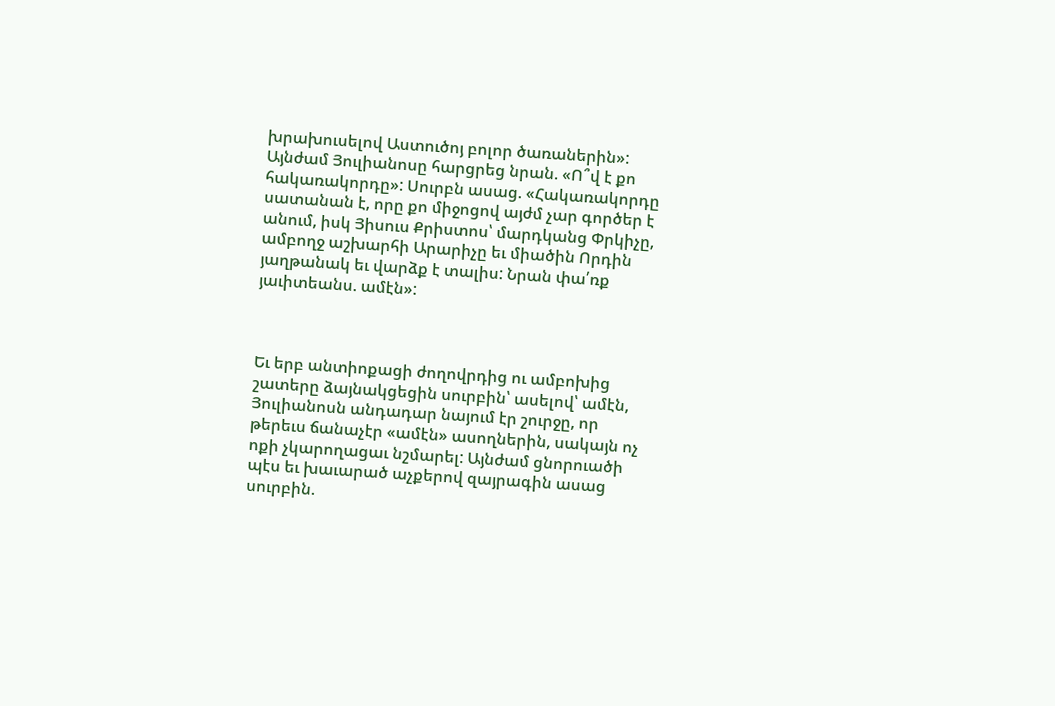խրախուսելով Աստուծոյ բոլոր ծառաներին»: Այնժամ Յուլիանոսը հարցրեց նրան. «Ո՞վ է քո հակառակորդը»: Սուրբն ասաց. «Հակառակորդը սատանան է, որը քո միջոցով այժմ չար գործեր է անում, իսկ Յիսուս Քրիստոս՝ մարդկանց Փրկիչը, ամբողջ աշխարհի Արարիչը եւ միածին Որդին յաղթանակ եւ վարձք է տալիս: Նրան փա՛ռք յաւիտեանս. ամէն»:



Եւ երբ անտիոքացի ժողովրդից ու ամբոխից շատերը ձայնակցեցին սուրբին՝ ասելով՝ ամէն, Յուլիանոսն անդադար նայում էր շուրջը, որ թերեւս ճանաչէր «ամէն» ասողներին, սակայն ոչ ոքի չկարողացաւ նշմարել: Այնժամ ցնորուածի պէս եւ խաւարած աչքերով զայրագին ասաց սուրբին.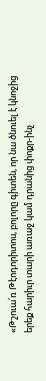«Թշուա՛ռ Թէոդորիտոս, բոլորը գիտեն, որ նա ծնուել է կնոջից երեք հարիւր տարի առաջ կամ դրանից փոքր-ինչ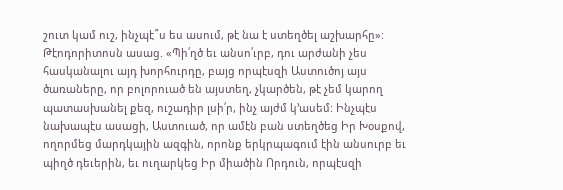շուտ կամ ուշ, ինչպէ՞ս ես ասում, թէ նա է ստեղծել աշխարհը»: Թէոդորիտոսն ասաց. «Պի՛ղծ եւ անսո՛ւրբ, դու արժանի չես հասկանալու այդ խորհուրդը, բայց որպէսզի Աստուծոյ այս ծառաները, որ բոլորուած են այստեղ, չկարծեն, թէ չեմ կարող պատասխանել քեզ, ուշադիր լսի՛ր, ինչ այժմ կ՚ասեմ: Ինչպէս նախապէս ասացի, Աստուած, որ ամէն բան ստեղծեց Իր Խօսքով, ողորմեց մարդկային ազգին, որոնք երկրպագում էին անսուրբ եւ պիղծ դեւերին, եւ ուղարկեց Իր միածին Որդուն, որպէսզի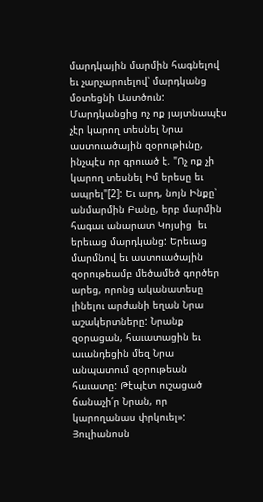մարդկային մարմին հագնելով եւ չարչարուելով՝ մարդկանց մօտեցնի Աստծուն: Մարդկանցից ոչ ոք յայտնապէս չէր կարող տեսնել Նրա աստուածային զօրութիւնը, ինչպէս որ գրուած է. "Ոչ ոք չի կարող տեսնել Իմ երեսը եւ ապրել"[2]: Եւ արդ, նոյն Ինքը՝ անմարմին Բանը, երբ մարմին հագաւ անարատ Կոյսից  եւ երեւաց մարդկանց: Երեւաց մարմնով եւ աստուածային զօրութեամբ մեծամեծ գործեր արեց, որոնց ականատեսը լինելու արժանի եղան Նրա աշակերտները: Նրանք զօրացան, հաւատացին եւ աւանդեցին մեզ Նրա անպատում զօրութեան հաւատը: Թէպէտ ուշացած ճանաչի՛ր Նրան, որ կարողանաս փրկուել»: Յուլիանոսն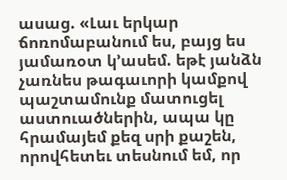ասաց. «Լաւ երկար ճոռոմաբանում ես, բայց ես յամառօտ կ՚ասեմ. եթէ յանձն չառնես թագաւորի կամքով պաշտամունք մատուցել աստուածներին, ապա կը հրամայեմ քեզ սրի քաշեն, որովհետեւ տեսնում եմ, որ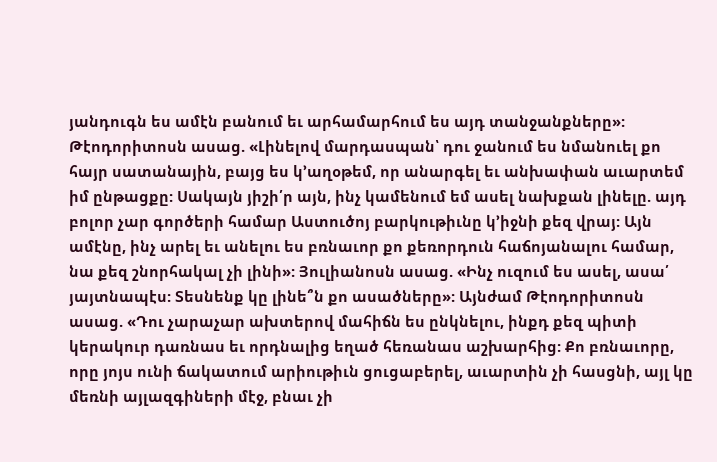յանդուգն ես ամէն բանում եւ արհամարհում ես այդ տանջանքները»: Թէոդորիտոսն ասաց. «Լինելով մարդասպան՝ դու ջանում ես նմանուել քո հայր սատանային, բայց ես կ՚աղօթեմ, որ անարգել եւ անխափան աւարտեմ իմ ընթացքը: Սակայն յիշի՛ր այն, ինչ կամենում եմ ասել նախքան լինելը. այդ բոլոր չար գործերի համար Աստուծոյ բարկութիւնը կ՚իջնի քեզ վրայ: Այն ամէնը, ինչ արել եւ անելու ես բռնաւոր քո քեռորդուն հաճոյանալու համար, նա քեզ շնորհակալ չի լինի»: Յուլիանոսն ասաց. «Ինչ ուզում ես ասել, ասա՛ յայտնապէս: Տեսնենք կը լինե՞ն քո ասածները»: Այնժամ Թէոդորիտոսն ասաց. «Դու չարաչար ախտերով մահիճն ես ընկնելու, ինքդ քեզ պիտի կերակուր դառնաս եւ որդնալից եղած հեռանաս աշխարհից: Քո բռնաւորը, որը յոյս ունի ճակատում արիութիւն ցուցաբերել, աւարտին չի հասցնի, այլ կը մեռնի այլազգիների մէջ, բնաւ չի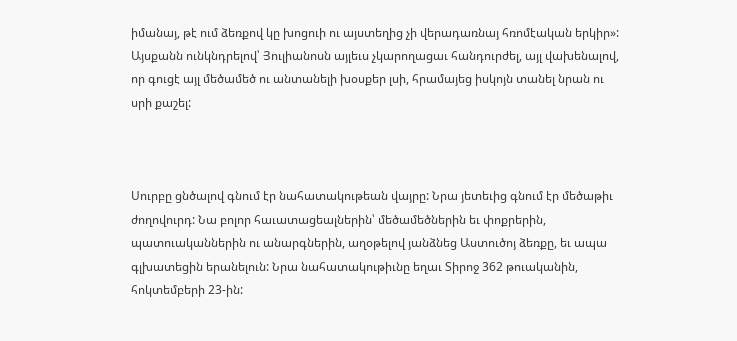իմանայ, թէ ում ձեռքով կը խոցուի ու այստեղից չի վերադառնայ հռոմէական երկիր»: Այսքանն ունկնդրելով՝ Յուլիանոսն այլեւս չկարողացաւ հանդուրժել, այլ վախենալով, որ գուցէ այլ մեծամեծ ու անտանելի խօսքեր լսի, հրամայեց իսկոյն տանել նրան ու սրի քաշել:



Սուրբը ցնծալով գնում էր նահատակութեան վայրը: Նրա յետեւից գնում էր մեծաթիւ ժողովուրդ: Նա բոլոր հաւատացեալներին՝ մեծամեծներին եւ փոքրերին, պատուականներին ու անարգներին, աղօթելով յանձնեց Աստուծոյ ձեռքը, եւ ապա գլխատեցին երանելուն: Նրա նահատակութիւնը եղաւ Տիրոջ 362 թուականին, հոկտեմբերի 23-ին: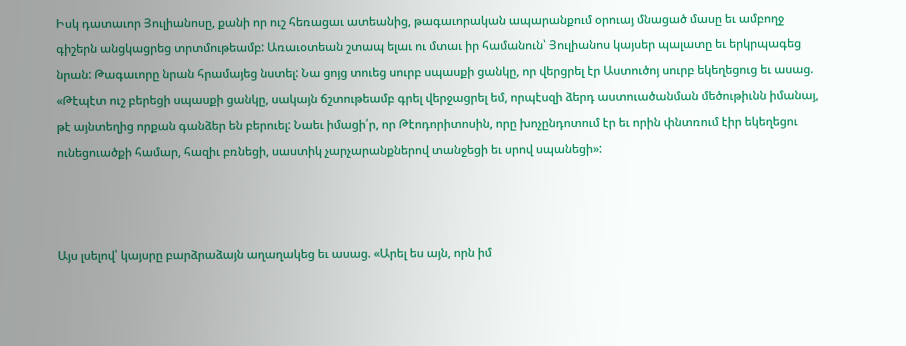Իսկ դատաւոր Յուլիանոսը, քանի որ ուշ հեռացաւ ատեանից, թագաւորական ապարանքում օրուայ մնացած մասը եւ ամբողջ գիշերն անցկացրեց տրտմութեամբ: Առաւօտեան շտապ ելաւ ու մտաւ իր համանուն՝ Յուլիանոս կայսեր պալատը եւ երկրպագեց նրան: Թագաւորը նրան հրամայեց նստել: Նա ցոյց տուեց սուրբ սպասքի ցանկը, որ վերցրել էր Աստուծոյ սուրբ եկեղեցուց եւ ասաց. «Թէպէտ ուշ բերեցի սպասքի ցանկը, սակայն ճշտութեամբ գրել վերջացրել եմ, որպէսզի ձերդ աստուածանման մեծութիւնն իմանայ, թէ այնտեղից որքան գանձեր են բերուել: Նաեւ իմացի՛ր, որ Թէոդորիտոսին, որը խոչընդոտում էր եւ որին փնտռում էիր եկեղեցու ունեցուածքի համար, հազիւ բռնեցի, սաստիկ չարչարանքներով տանջեցի եւ սրով սպանեցի»:



Այս լսելով՝ կայսրը բարձրաձայն աղաղակեց եւ ասաց. «Արել ես այն, որն իմ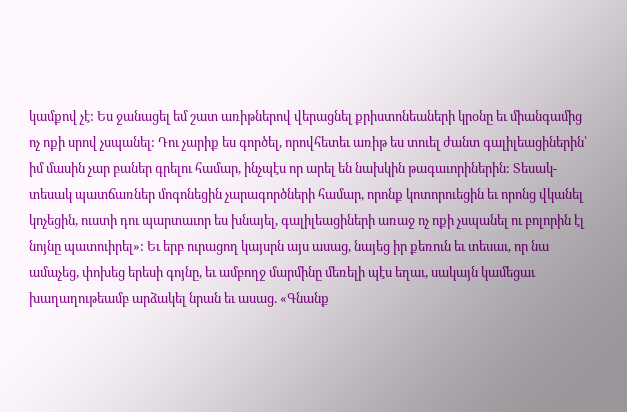կամքով չէ: Ես ջանացել եմ շատ առիթներով վերացնել քրիստոնեաների կրօնը եւ միանգամից ոչ ոքի սրով չսպանել: Դու չարիք ես գործել, որովհետեւ առիթ ես տուել ժանտ գալիլեացիներին՝ իմ մասին չար բաներ գրելու համար, ինչպէս որ արել են նախկին թագաւորիներին: Տեսակ-տեսակ պատճառներ մոգոնեցին չարագործների համար, որոնք կոտորուեցին եւ որոնց վկանել կոչեցին, ուստի դու պարտաւոր ես խնայել, գալիլեացիների առաջ ոչ ոքի չսպանել ու բոլորին էլ նոյնը պատուիրել»: Եւ երբ ուրացող կայսրն այս ասաց, նայեց իր քեռուն եւ տեսաւ, որ նա ամաչեց, փոխեց երեսի գոյնը, եւ ամբողջ մարմինը մեռելի պէս եղաւ, սակայն կամեցաւ խաղաղութեամբ արձակել նրան եւ ասաց. «Գնանք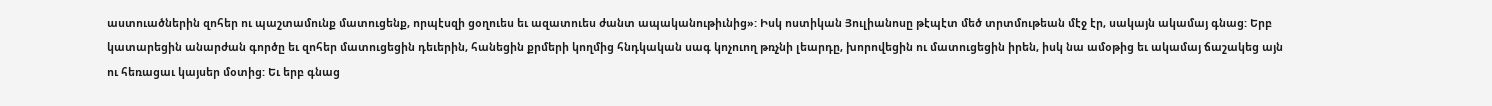աստուածներին զոհեր ու պաշտամունք մատուցենք, որպէսզի ցօղուես եւ ազատուես ժանտ ապականութիւնից»: Իսկ ոստիկան Յուլիանոսը թէպէտ մեծ տրտմութեան մէջ էր, սակայն ակամայ գնաց: Երբ կատարեցին անարժան գործը եւ զոհեր մատուցեցին դեւերին, հանեցին քրմերի կողմից հնդկական սագ կոչուող թռչնի լեարդը, խորովեցին ու մատուցեցին իրեն, իսկ նա ամօթից եւ ակամայ ճաշակեց այն ու հեռացաւ կայսեր մօտից: Եւ երբ գնաց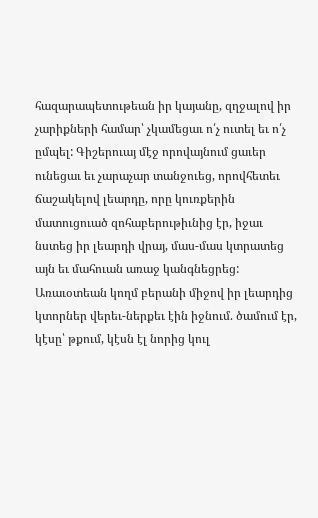հազարապետութեան իր կայանը, զղջալով իր չարիքների համար՝ չկամեցաւ ո՛չ ուտել եւ ո՛չ ըմպել: Գիշերուայ մէջ որովայնում ցաւեր ունեցաւ եւ չարաչար տանջուեց, որովհետեւ ճաշակելով լեարդը, որը կուռքերին մատուցուած զոհաբերութիւնից էր, իջաւ նստեց իր լեարդի վրայ, մաս-մաս կտրատեց այն եւ մահուան առաջ կանգնեցրեց: Առաւօտեան կողմ բերանի միջով իր լեարդից կտորներ վերեւ-ներքեւ էին իջնում. ծամում էր, կէսը՝ թքում, կէսն էլ նորից կուլ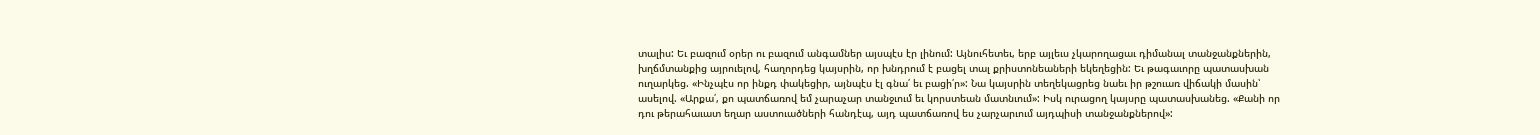տալիս: Եւ բազում օրեր ու բազում անգամներ այսպէս էր լինում: Այնուհետեւ, երբ այլեւս չկարողացաւ դիմանալ տանջանքներին, խղճմտանքից այրուելով, հաղորդեց կայսրին, որ խնդրում է բացել տալ քրիստոնեաների եկեղեցին: Եւ թագաւորը պատասխան ուղարկեց. «Ինչպէս որ ինքդ փակեցիր, այնպէս էլ գնա՛ եւ բացի՛ր»: Նա կայսրին տեղեկացրեց նաեւ իր թշուառ վիճակի մասին՝ ասելով. «Արքա՛, քո պատճառով եմ չարաչար տանջւում եւ կորստեան մատնւում»: Իսկ ուրացող կայսրը պատասխանեց. «Քանի որ դու թերահաւատ եղար աստուածների հանդէպ, այդ պատճառով ես չարչարւում այդպիսի տանջանքներով»: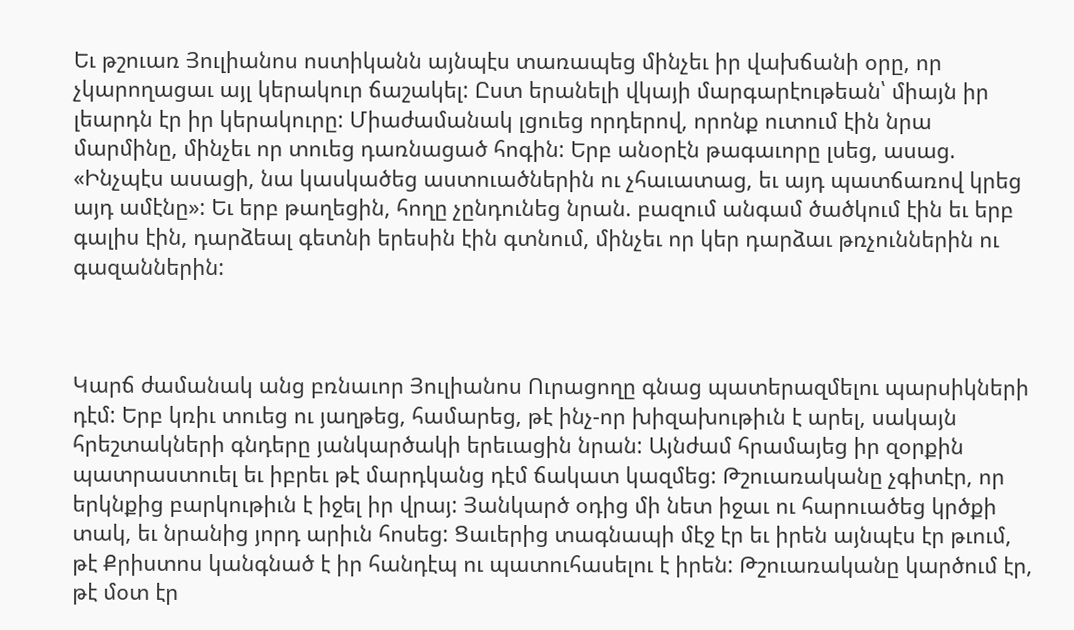Եւ թշուառ Յուլիանոս ոստիկանն այնպէս տառապեց մինչեւ իր վախճանի օրը, որ չկարողացաւ այլ կերակուր ճաշակել: Ըստ երանելի վկայի մարգարէութեան՝ միայն իր լեարդն էր իր կերակուրը: Միաժամանակ լցուեց որդերով, որոնք ուտում էին նրա մարմինը, մինչեւ որ տուեց դառնացած հոգին: Երբ անօրէն թագաւորը լսեց, ասաց. «Ինչպէս ասացի, նա կասկածեց աստուածներին ու չհաւատաց, եւ այդ պատճառով կրեց այդ ամէնը»: Եւ երբ թաղեցին, հողը չընդունեց նրան. բազում անգամ ծածկում էին եւ երբ գալիս էին, դարձեալ գետնի երեսին էին գտնում, մինչեւ որ կեր դարձաւ թռչուններին ու գազաններին:



Կարճ ժամանակ անց բռնաւոր Յուլիանոս Ուրացողը գնաց պատերազմելու պարսիկների դէմ: Երբ կռիւ տուեց ու յաղթեց, համարեց, թէ ինչ-որ խիզախութիւն է արել, սակայն հրեշտակների գնդերը յանկարծակի երեւացին նրան: Այնժամ հրամայեց իր զօրքին պատրաստուել եւ իբրեւ թէ մարդկանց դէմ ճակատ կազմեց: Թշուառականը չգիտէր, որ երկնքից բարկութիւն է իջել իր վրայ: Յանկարծ օդից մի նետ իջաւ ու հարուածեց կրծքի տակ, եւ նրանից յորդ արիւն հոսեց: Ցաւերից տագնապի մէջ էր եւ իրեն այնպէս էր թւում, թէ Քրիստոս կանգնած է իր հանդէպ ու պատուհասելու է իրեն: Թշուառականը կարծում էր, թէ մօտ էր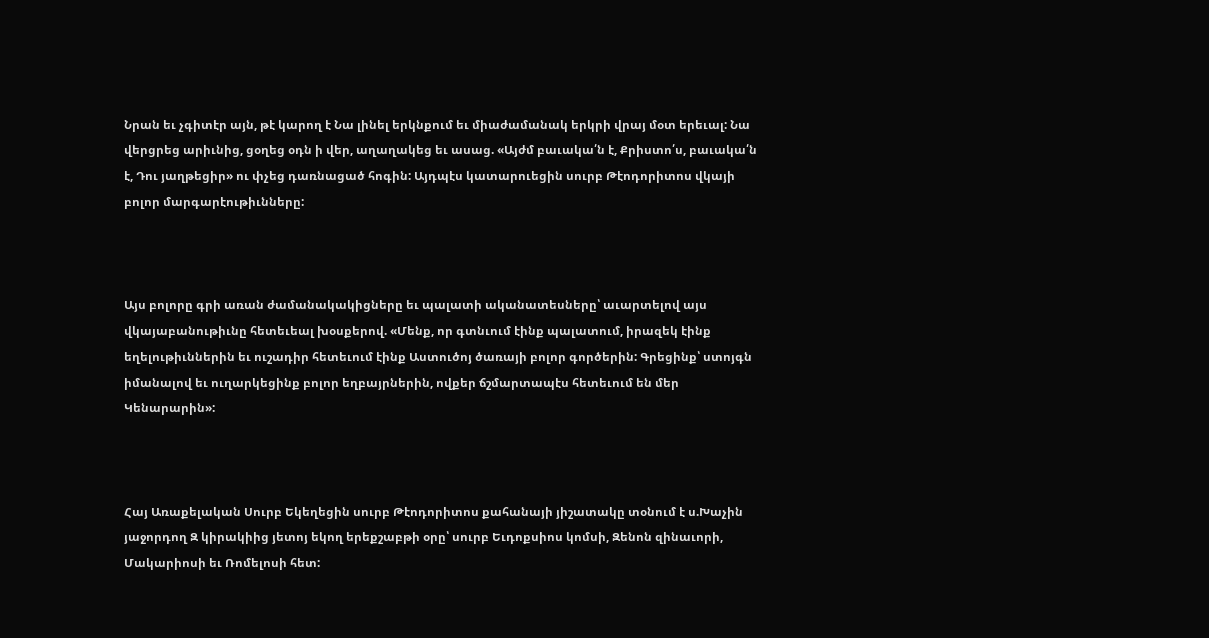Նրան եւ չգիտէր այն, թէ կարող է Նա լինել երկնքում եւ միաժամանակ երկրի վրայ մօտ երեւալ: Նա վերցրեց արիւնից, ցօղեց օդն ի վեր, աղաղակեց եւ ասաց. «Այժմ բաւակա՛ն է, Քրիստո՛ս, բաւակա՛ն է, Դու յաղթեցիր» ու փչեց դառնացած հոգին: Այդպէս կատարուեցին սուրբ Թէոդորիտոս վկայի բոլոր մարգարէութիւնները:



Այս բոլորը գրի առան ժամանակակիցները եւ պալատի ականատեսները՝ աւարտելով այս վկայաբանութիւնը հետեւեալ խօսքերով. «Մենք, որ գտնւում էինք պալատում, իրազեկ էինք եղելութիւններին եւ ուշադիր հետեւում էինք Աստուծոյ ծառայի բոլոր գործերին: Գրեցինք՝ ստոյգն իմանալով եւ ուղարկեցինք բոլոր եղբայրներին, ովքեր ճշմարտապէս հետեւում են մեր Կենարարին»:



Հայ Առաքելական Սուրբ Եկեղեցին սուրբ Թէոդորիտոս քահանայի յիշատակը տօնում է ս.Խաչին յաջորդող Զ կիրակիից յետոյ եկող երեքշաբթի օրը՝ սուրբ Եւդոքսիոս կոմսի, Զենոն զինաւորի, Մակարիոսի եւ Ռոմելոսի հետ: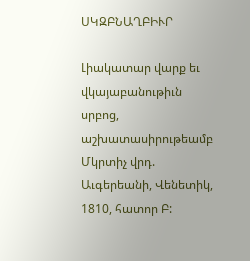ՍԿԶԲՆԱՂԲԻՒՐ

Լիակատար վարք եւ վկայաբանութիւն սրբոց, աշխատասիրութեամբ Մկրտիչ վրդ. Աւգերեանի, Վենետիկ, 1810, հատոր Բ: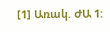[1] Առակ. ԺԱ 1: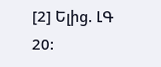[2] Ելից. ԼԳ 20: